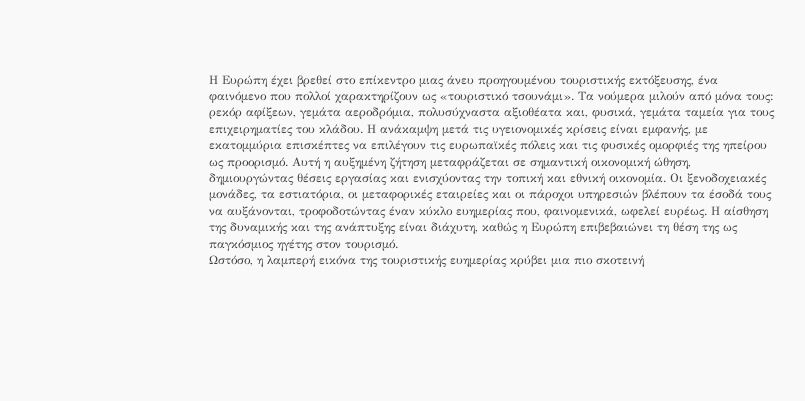Η Ευρώπη έχει βρεθεί στο επίκεντρο μιας άνευ προηγουμένου τουριστικής εκτόξευσης, ένα φαινόμενο που πολλοί χαρακτηρίζουν ως «τουριστικό τσουνάμι». Τα νούμερα μιλούν από μόνα τους: ρεκόρ αφίξεων, γεμάτα αεροδρόμια, πολυσύχναστα αξιοθέατα και, φυσικά, γεμάτα ταμεία για τους επιχειρηματίες του κλάδου. Η ανάκαμψη μετά τις υγειονομικές κρίσεις είναι εμφανής, με εκατομμύρια επισκέπτες να επιλέγουν τις ευρωπαϊκές πόλεις και τις φυσικές ομορφιές της ηπείρου ως προορισμό. Αυτή η αυξημένη ζήτηση μεταφράζεται σε σημαντική οικονομική ώθηση, δημιουργώντας θέσεις εργασίας και ενισχύοντας την τοπική και εθνική οικονομία. Οι ξενοδοχειακές μονάδες, τα εστιατόρια, οι μεταφορικές εταιρείες και οι πάροχοι υπηρεσιών βλέπουν τα έσοδά τους να αυξάνονται, τροφοδοτώντας έναν κύκλο ευημερίας που, φαινομενικά, ωφελεί ευρέως. Η αίσθηση της δυναμικής και της ανάπτυξης είναι διάχυτη, καθώς η Ευρώπη επιβεβαιώνει τη θέση της ως παγκόσμιος ηγέτης στον τουρισμό.
Ωστόσο, η λαμπερή εικόνα της τουριστικής ευημερίας κρύβει μια πιο σκοτεινή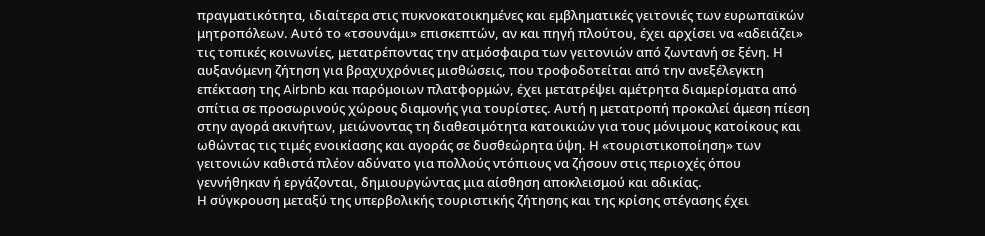πραγματικότητα, ιδιαίτερα στις πυκνοκατοικημένες και εμβληματικές γειτονιές των ευρωπαϊκών μητροπόλεων. Αυτό το «τσουνάμι» επισκεπτών, αν και πηγή πλούτου, έχει αρχίσει να «αδειάζει» τις τοπικές κοινωνίες, μετατρέποντας την ατμόσφαιρα των γειτονιών από ζωντανή σε ξένη. Η αυξανόμενη ζήτηση για βραχυχρόνιες μισθώσεις, που τροφοδοτείται από την ανεξέλεγκτη επέκταση της Airbnb και παρόμοιων πλατφορμών, έχει μετατρέψει αμέτρητα διαμερίσματα από σπίτια σε προσωρινούς χώρους διαμονής για τουρίστες. Αυτή η μετατροπή προκαλεί άμεση πίεση στην αγορά ακινήτων, μειώνοντας τη διαθεσιμότητα κατοικιών για τους μόνιμους κατοίκους και ωθώντας τις τιμές ενοικίασης και αγοράς σε δυσθεώρητα ύψη. Η «τουριστικοποίηση» των γειτονιών καθιστά πλέον αδύνατο για πολλούς ντόπιους να ζήσουν στις περιοχές όπου γεννήθηκαν ή εργάζονται, δημιουργώντας μια αίσθηση αποκλεισμού και αδικίας.
Η σύγκρουση μεταξύ της υπερβολικής τουριστικής ζήτησης και της κρίσης στέγασης έχει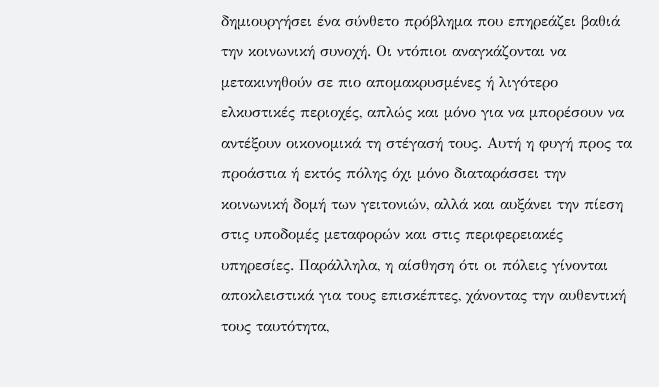δημιουργήσει ένα σύνθετο πρόβλημα που επηρεάζει βαθιά την κοινωνική συνοχή. Οι ντόπιοι αναγκάζονται να μετακινηθούν σε πιο απομακρυσμένες ή λιγότερο ελκυστικές περιοχές, απλώς και μόνο για να μπορέσουν να αντέξουν οικονομικά τη στέγασή τους. Αυτή η φυγή προς τα προάστια ή εκτός πόλης όχι μόνο διαταράσσει την κοινωνική δομή των γειτονιών, αλλά και αυξάνει την πίεση στις υποδομές μεταφορών και στις περιφερειακές υπηρεσίες. Παράλληλα, η αίσθηση ότι οι πόλεις γίνονται αποκλειστικά για τους επισκέπτες, χάνοντας την αυθεντική τους ταυτότητα,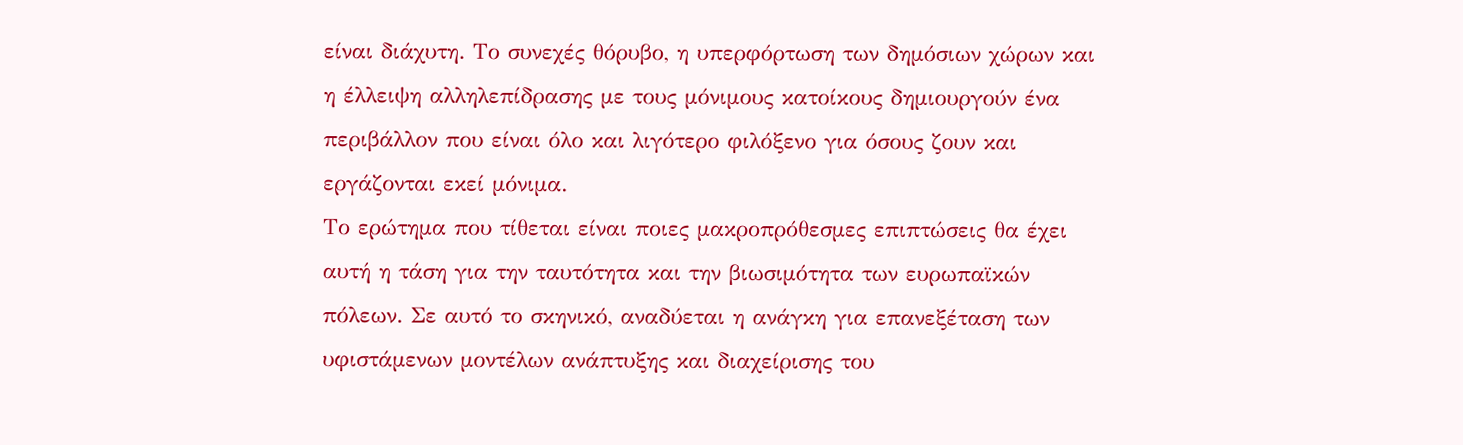είναι διάχυτη. Το συνεχές θόρυβο, η υπερφόρτωση των δημόσιων χώρων και η έλλειψη αλληλεπίδρασης με τους μόνιμους κατοίκους δημιουργούν ένα περιβάλλον που είναι όλο και λιγότερο φιλόξενο για όσους ζουν και εργάζονται εκεί μόνιμα.
Το ερώτημα που τίθεται είναι ποιες μακροπρόθεσμες επιπτώσεις θα έχει αυτή η τάση για την ταυτότητα και την βιωσιμότητα των ευρωπαϊκών πόλεων. Σε αυτό το σκηνικό, αναδύεται η ανάγκη για επανεξέταση των υφιστάμενων μοντέλων ανάπτυξης και διαχείρισης του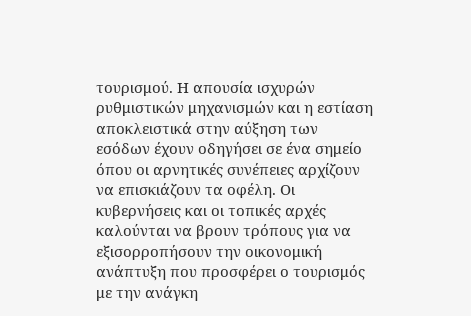τουρισμού. Η απουσία ισχυρών ρυθμιστικών μηχανισμών και η εστίαση αποκλειστικά στην αύξηση των εσόδων έχουν οδηγήσει σε ένα σημείο όπου οι αρνητικές συνέπειες αρχίζουν να επισκιάζουν τα οφέλη. Οι κυβερνήσεις και οι τοπικές αρχές καλούνται να βρουν τρόπους για να εξισορροπήσουν την οικονομική ανάπτυξη που προσφέρει ο τουρισμός με την ανάγκη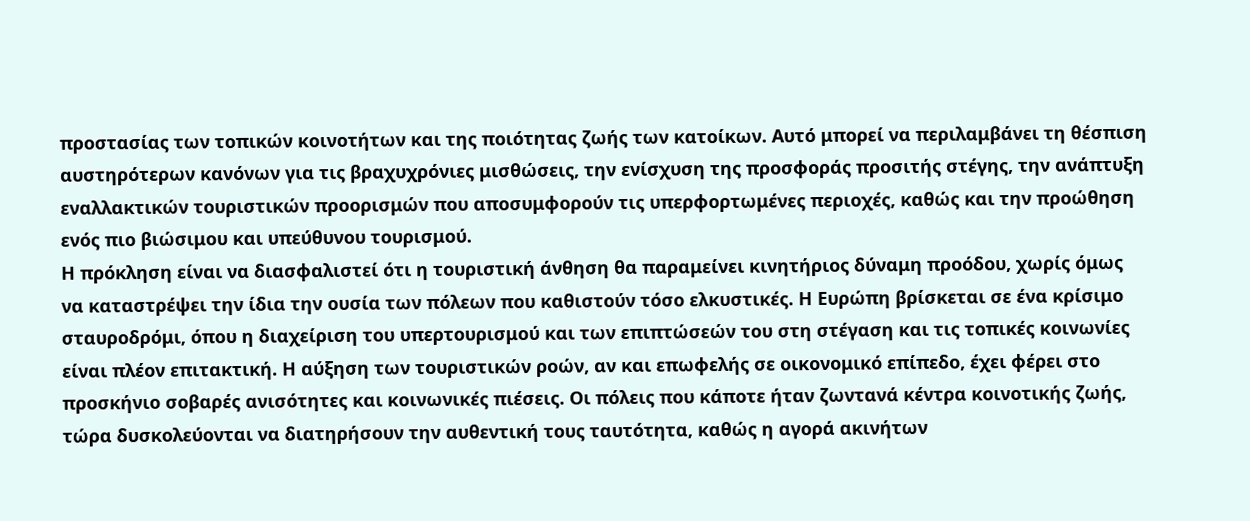προστασίας των τοπικών κοινοτήτων και της ποιότητας ζωής των κατοίκων. Αυτό μπορεί να περιλαμβάνει τη θέσπιση αυστηρότερων κανόνων για τις βραχυχρόνιες μισθώσεις, την ενίσχυση της προσφοράς προσιτής στέγης, την ανάπτυξη εναλλακτικών τουριστικών προορισμών που αποσυμφορούν τις υπερφορτωμένες περιοχές, καθώς και την προώθηση ενός πιο βιώσιμου και υπεύθυνου τουρισμού.
Η πρόκληση είναι να διασφαλιστεί ότι η τουριστική άνθηση θα παραμείνει κινητήριος δύναμη προόδου, χωρίς όμως να καταστρέψει την ίδια την ουσία των πόλεων που καθιστούν τόσο ελκυστικές. Η Ευρώπη βρίσκεται σε ένα κρίσιμο σταυροδρόμι, όπου η διαχείριση του υπερτουρισμού και των επιπτώσεών του στη στέγαση και τις τοπικές κοινωνίες είναι πλέον επιτακτική. Η αύξηση των τουριστικών ροών, αν και επωφελής σε οικονομικό επίπεδο, έχει φέρει στο προσκήνιο σοβαρές ανισότητες και κοινωνικές πιέσεις. Οι πόλεις που κάποτε ήταν ζωντανά κέντρα κοινοτικής ζωής, τώρα δυσκολεύονται να διατηρήσουν την αυθεντική τους ταυτότητα, καθώς η αγορά ακινήτων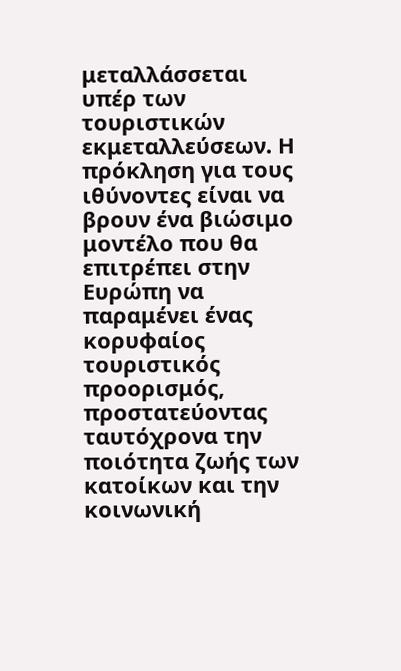μεταλλάσσεται υπέρ των τουριστικών εκμεταλλεύσεων. Η πρόκληση για τους ιθύνοντες είναι να βρουν ένα βιώσιμο μοντέλο που θα επιτρέπει στην Ευρώπη να παραμένει ένας κορυφαίος τουριστικός προορισμός, προστατεύοντας ταυτόχρονα την ποιότητα ζωής των κατοίκων και την κοινωνική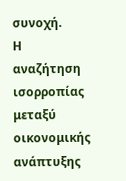συνοχή.
Η αναζήτηση ισορροπίας μεταξύ οικονομικής ανάπτυξης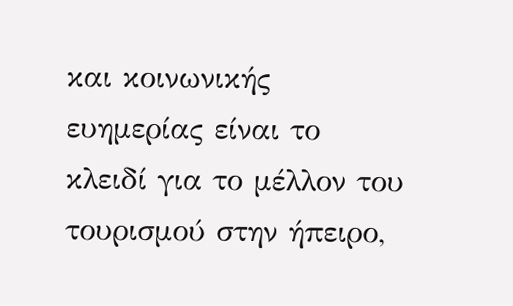και κοινωνικής ευημερίας είναι το κλειδί για το μέλλον του τουρισμού στην ήπειρο,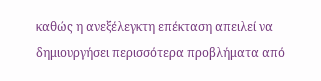καθώς η ανεξέλεγκτη επέκταση απειλεί να δημιουργήσει περισσότερα προβλήματα από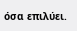όσα επιλύει.